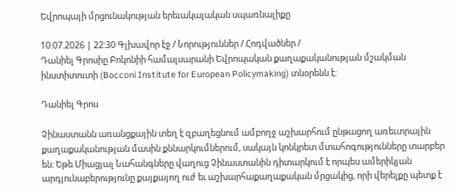Եվրոպայի մրցունակության երեւակայական սպառնալիքը

10.07.2026 | 22:30 Գլխավոր էջ / Նորություններ / Հոդվածներ /
Դանիել Գրոսիը Բոկոնիի համալսարանի Եվրոպական քաղաքականության մշակման ինստիտուտի (Bocconi Institute for European Policymaking) տնօրենն է:

Դանիել Գրոս

Չինաստանն առանցքային տեղ է զբաղեցնում ամբողջ աշխարհում ընթացող առեւտրային քաղաքականության մասին քննարկումներում, սակայն կոնկրետ մտահոգությունները տարբեր են։ Եթե Միացյալ Նահանգները վաղուց Չինաստանին դիտարկում է որպես ամերիկյան արդյունաբերությունը քայքայող ուժ եւ աշխարհաքաղաքական մրցակից, որի վերելքը պետք է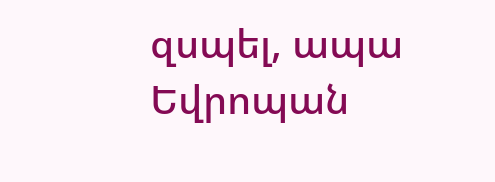զսպել, ապա Եվրոպան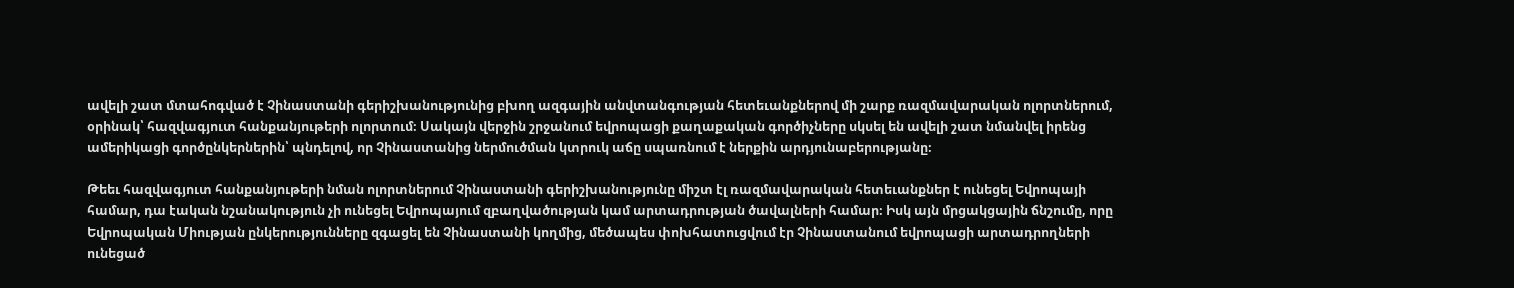ավելի շատ մտահոգված է Չինաստանի գերիշխանությունից բխող ազգային անվտանգության հետեւանքներով մի շարք ռազմավարական ոլորտներում, օրինակ՝ հազվագյուտ հանքանյութերի ոլորտում։ Սակայն վերջին շրջանում եվրոպացի քաղաքական գործիչները սկսել են ավելի շատ նմանվել իրենց ամերիկացի գործընկերներին՝ պնդելով, որ Չինաստանից ներմուծման կտրուկ աճը սպառնում է ներքին արդյունաբերությանը։

Թեեւ հազվագյուտ հանքանյութերի նման ոլորտներում Չինաստանի գերիշխանությունը միշտ էլ ռազմավարական հետեւանքներ է ունեցել Եվրոպայի համար, դա էական նշանակություն չի ունեցել Եվրոպայում զբաղվածության կամ արտադրության ծավալների համար։ Իսկ այն մրցակցային ճնշումը, որը Եվրոպական Միության ընկերությունները զգացել են Չինաստանի կողմից, մեծապես փոխհատուցվում էր Չինաստանում եվրոպացի արտադրողների ունեցած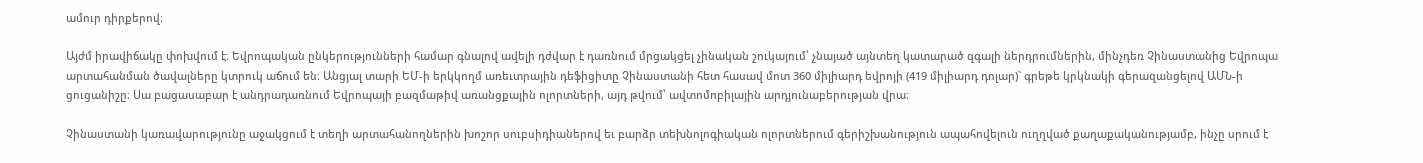ամուր դիրքերով։

Այժմ իրավիճակը փոխվում է։ Եվրոպական ընկերությունների համար գնալով ավելի դժվար է դառնում մրցակցել չինական շուկայում՝ չնայած այնտեղ կատարած զգալի ներդրումներին, մինչդեռ Չինաստանից Եվրոպա արտահանման ծավալները կտրուկ աճում են։ Անցյալ տարի ԵՄ-ի երկկողմ առեւտրային դեֆիցիտը Չինաստանի հետ հասավ մոտ 360 միլիարդ եվրոյի (419 միլիարդ դոլար)` գրեթե կրկնակի գերազանցելով ԱՄՆ-ի ցուցանիշը։ Սա բացասաբար է անդրադառնում Եվրոպայի բազմաթիվ առանցքային ոլորտների, այդ թվում՝ ավտոմոբիլային արդյունաբերության վրա։

Չինաստանի կառավարությունը աջակցում է տեղի արտահանողներին խոշոր սուբսիդիաներով եւ բարձր տեխնոլոգիական ոլորտներում գերիշխանություն ապահովելուն ուղղված քաղաքականությամբ, ինչը սրում է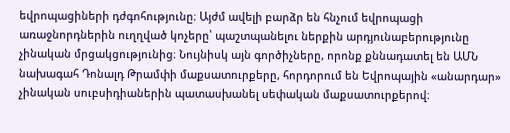եվրոպացիների դժգոհությունը։ Այժմ ավելի բարձր են հնչում եվրոպացի առաջնորդներին ուղղված կոչերը՝ պաշտպանելու ներքին արդյունաբերությունը չինական մրցակցությունից։ Նույնիսկ այն գործիչները, որոնք քննադատել են ԱՄՆ նախագահ Դոնալդ Թրամփի մաքսատուրքերը, հորդորում են Եվրոպային «անարդար» չինական սուբսիդիաներին պատասխանել սեփական մաքսատուրքերով։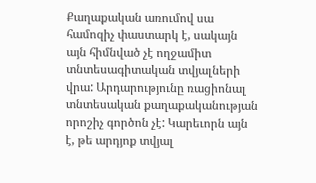Քաղաքական առումով սա համոզիչ փաստարկ է, սակայն այն հիմնված չէ ողջամիտ տնտեսագիտական տվյալների վրա: Արդարությունը ռացիոնալ տնտեսական քաղաքականության որոշիչ գործոն չէ: Կարեւորն այն է, թե արդյոք տվյալ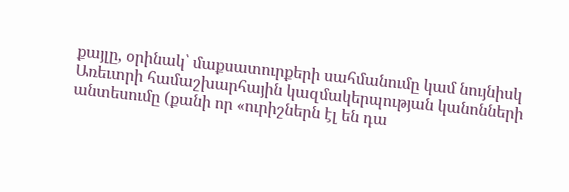քայլը, օրինակ՝ մաքսատուրքերի սահմանումը կամ նույնիսկ Առեւտրի համաշխարհային կազմակերպության կանոնների անտեսումը (քանի որ «ուրիշներն էլ են դա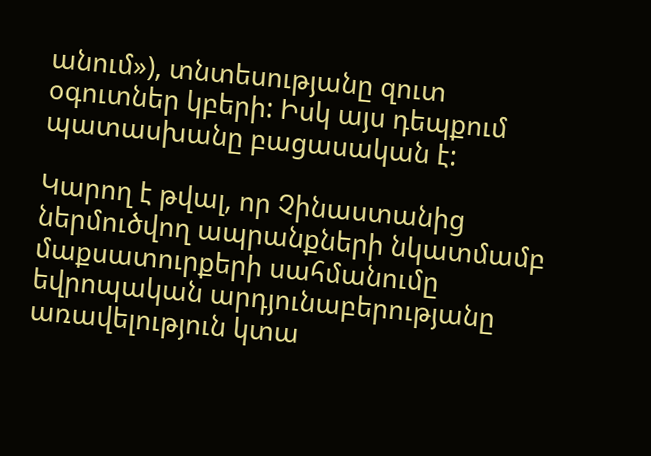անում»), տնտեսությանը զուտ օգուտներ կբերի: Իսկ այս դեպքում պատասխանը բացասական է:

Կարող է թվալ, որ Չինաստանից ներմուծվող ապրանքների նկատմամբ մաքսատուրքերի սահմանումը եվրոպական արդյունաբերությանը առավելություն կտա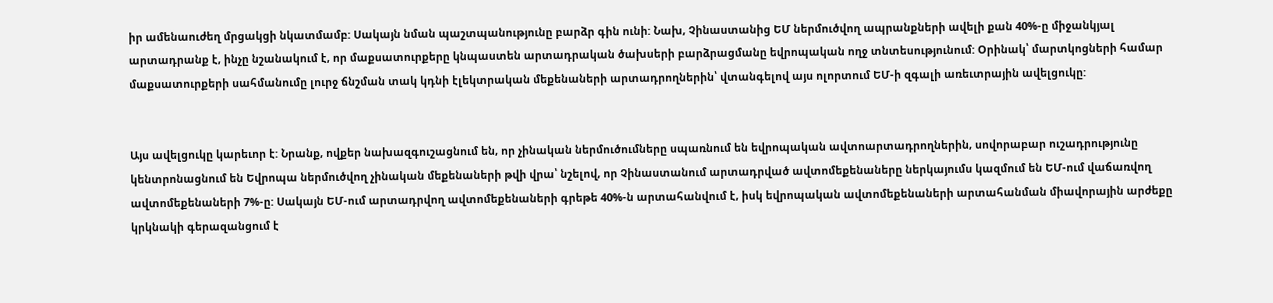իր ամենաուժեղ մրցակցի նկատմամբ: Սակայն նման պաշտպանությունը բարձր գին ունի: Նախ, Չինաստանից ԵՄ ներմուծվող ապրանքների ավելի քան 40%-ը միջանկյալ արտադրանք է, ինչը նշանակում է, որ մաքսատուրքերը կնպաստեն արտադրական ծախսերի բարձրացմանը եվրոպական ողջ տնտեսությունում: Օրինակ՝ մարտկոցների համար մաքսատուրքերի սահմանումը լուրջ ճնշման տակ կդնի էլեկտրական մեքենաների արտադրողներին՝ վտանգելով այս ոլորտում ԵՄ-ի զգալի առեւտրային ավելցուկը:


Այս ավելցուկը կարեւոր է: Նրանք, ովքեր նախազգուշացնում են, որ չինական ներմուծումները սպառնում են եվրոպական ավտոարտադրողներին, սովորաբար ուշադրությունը կենտրոնացնում են Եվրոպա ներմուծվող չինական մեքենաների թվի վրա՝ նշելով, որ Չինաստանում արտադրված ավտոմեքենաները ներկայումս կազմում են ԵՄ-ում վաճառվող ավտոմեքենաների 7%-ը: Սակայն ԵՄ-ում արտադրվող ավտոմեքենաների գրեթե 40%-ն արտահանվում է, իսկ եվրոպական ավտոմեքենաների արտահանման միավորային արժեքը կրկնակի գերազանցում է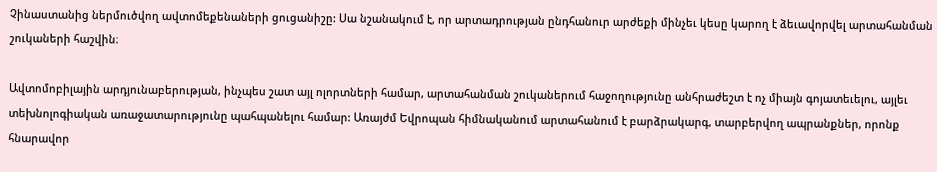Չինաստանից ներմուծվող ավտոմեքենաների ցուցանիշը: Սա նշանակում է, որ արտադրության ընդհանուր արժեքի մինչեւ կեսը կարող է ձեւավորվել արտահանման շուկաների հաշվին։

Ավտոմոբիլային արդյունաբերության, ինչպես շատ այլ ոլորտների համար, արտահանման շուկաներում հաջողությունը անհրաժեշտ է ոչ միայն գոյատեւելու, այլեւ տեխնոլոգիական առաջատարությունը պահպանելու համար: Առայժմ Եվրոպան հիմնականում արտահանում է բարձրակարգ, տարբերվող ապրանքներ, որոնք հնարավոր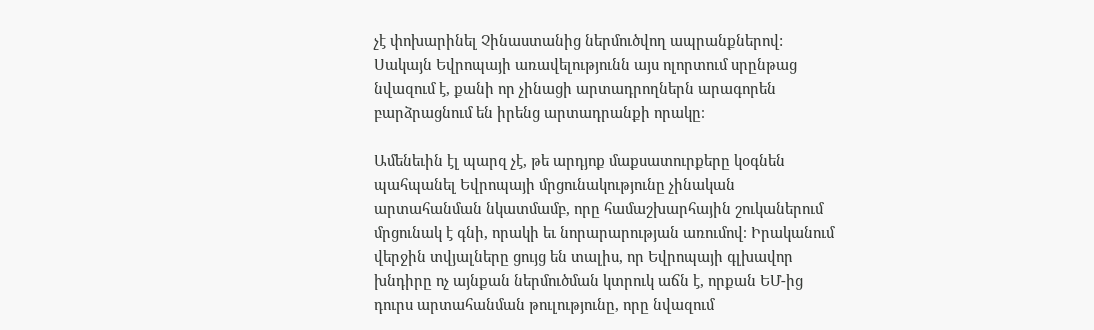չէ փոխարինել Չինաստանից ներմուծվող ապրանքներով: Սակայն Եվրոպայի առավելությունն այս ոլորտում սրընթաց նվազում է, քանի որ չինացի արտադրողներն արագորեն բարձրացնում են իրենց արտադրանքի որակը։

Ամենեւին էլ պարզ չէ, թե արդյոք մաքսատուրքերը կօգնեն պահպանել Եվրոպայի մրցունակությունը չինական արտահանման նկատմամբ, որը համաշխարհային շուկաներում մրցունակ է գնի, որակի եւ նորարարության առումով։ Իրականում վերջին տվյալները ցույց են տալիս, որ Եվրոպայի գլխավոր խնդիրը ոչ այնքան ներմուծման կտրուկ աճն է, որքան ԵՄ-ից դուրս արտահանման թուլությունը, որը նվազում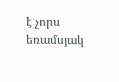է չորս եռամսյակ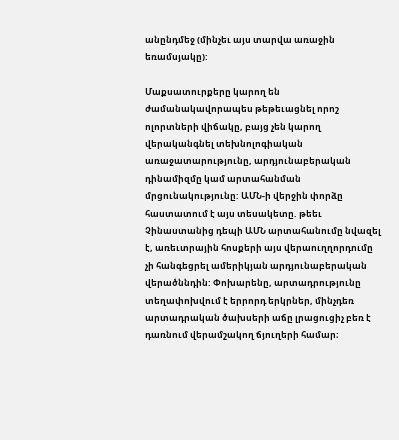անընդմեջ (մինչեւ այս տարվա առաջին եռամսյակը):

Մաքսատուրքերը կարող են ժամանակավորապես թեթեւացնել որոշ ոլորտների վիճակը, բայց չեն կարող վերականգնել տեխնոլոգիական առաջատարությունը, արդյունաբերական դինամիզմը կամ արտահանման մրցունակությունը: ԱՄՆ-ի վերջին փորձը հաստատում է այս տեսակետը. թեեւ Չինաստանից դեպի ԱՄՆ արտահանումը նվազել է, առեւտրային հոսքերի այս վերաուղղորդումը չի հանգեցրել ամերիկյան արդյունաբերական վերածննդին: Փոխարենը, արտադրությունը տեղափոխվում է երրորդ երկրներ, մինչդեռ արտադրական ծախսերի աճը լրացուցիչ բեռ է դառնում վերամշակող ճյուղերի համար։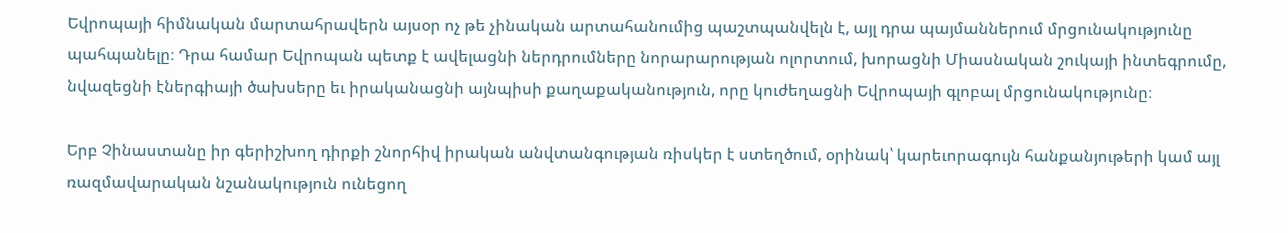Եվրոպայի հիմնական մարտահրավերն այսօր ոչ թե չինական արտահանումից պաշտպանվելն է, այլ դրա պայմաններում մրցունակությունը պահպանելը։ Դրա համար Եվրոպան պետք է ավելացնի ներդրումները նորարարության ոլորտում, խորացնի Միասնական շուկայի ինտեգրումը, նվազեցնի էներգիայի ծախսերը եւ իրականացնի այնպիսի քաղաքականություն, որը կուժեղացնի Եվրոպայի գլոբալ մրցունակությունը։

Երբ Չինաստանը իր գերիշխող դիրքի շնորհիվ իրական անվտանգության ռիսկեր է ստեղծում, օրինակ՝ կարեւորագույն հանքանյութերի կամ այլ ռազմավարական նշանակություն ունեցող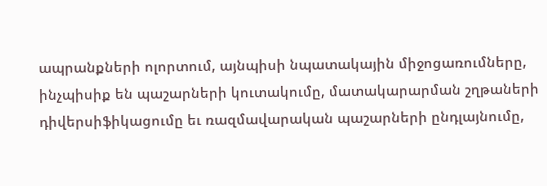ապրանքների ոլորտում, այնպիսի նպատակային միջոցառումները, ինչպիսիք են պաշարների կուտակումը, մատակարարման շղթաների դիվերսիֆիկացումը եւ ռազմավարական պաշարների ընդլայնումը,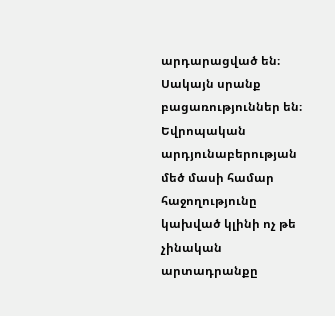արդարացված են։ Սակայն սրանք բացառություններ են։ Եվրոպական արդյունաբերության մեծ մասի համար հաջողությունը կախված կլինի ոչ թե չինական արտադրանքը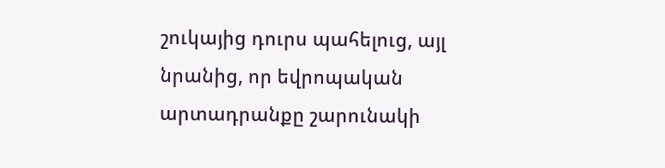շուկայից դուրս պահելուց, այլ նրանից, որ եվրոպական արտադրանքը շարունակի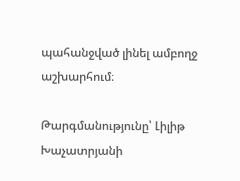պահանջված լինել ամբողջ աշխարհում։

Թարգմանությունը՝ Լիլիթ Խաչատրյանի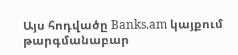Այս հոդվածը Banks.am կայքում թարգմանաբար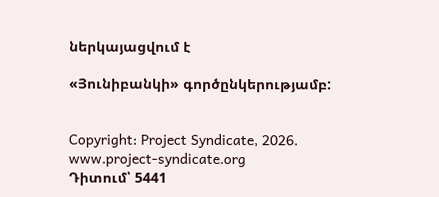ներկայացվում է

«Յունիբանկի» գործընկերությամբ:


Copyright: Project Syndicate, 2026.
www.project-syndicate.org
Դիտում՝ 5441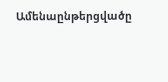Ամենաընթերցվածը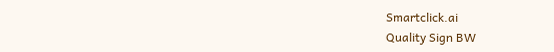Smartclick.ai
Quality Sign BW